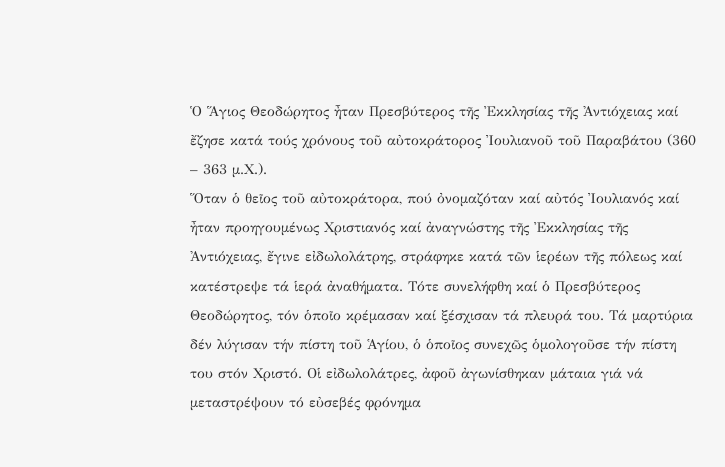Ὁ Ἅγιος Θεοδώρητος ἦταν Πρεσβύτερος τῆς Ἐκκλησίας τῆς Ἀντιόχειας καί ἔζησε κατά τούς χρόνους τοῦ αὐτοκράτορος Ἰουλιανοῦ τοῦ Παραβάτου (360 – 363 μ.Χ.).
Ὅταν ὁ θεῖος τοῦ αὐτοκράτορα, πού ὀνομαζόταν καί αὐτός Ἰουλιανός καί ἦταν προηγουμένως Χριστιανός καί ἀναγνώστης τῆς Ἐκκλησίας τῆς Ἀντιόχειας, ἔγινε εἰδωλολάτρης, στράφηκε κατά τῶν ἱερέων τῆς πόλεως καί κατέστρεψε τά ἱερά ἀναθήματα. Τότε συνελήφθη καί ὁ Πρεσβύτερος Θεοδώρητος, τόν ὁποῖο κρέμασαν καί ξέσχισαν τά πλευρά του. Τά μαρτύρια δέν λύγισαν τήν πίστη τοῦ Ἁγίου, ὁ ὁποῖος συνεχῶς ὁμολογοῦσε τήν πίστη του στόν Χριστό. Οἱ εἰδωλολάτρες, ἀφοῦ ἀγωνίσθηκαν μάταια γιά νά μεταστρέψουν τό εὐσεβές φρόνημα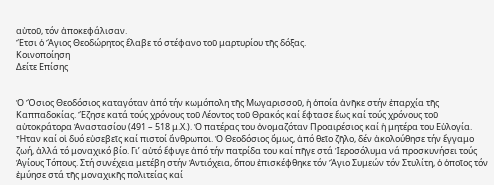αὐτοῦ, τόν ἀποκεφάλισαν.
Ἔτσι ὁ Ἅγιος Θεοδώρητος ἔλαβε τό στέφανο τοῦ μαρτυρίου τῆς δόξας.
Κοινοποίηση
Δείτε Επίσης


Ὁ Ὅσιος Θεοδόσιος καταγόταν ἀπό τήν κωμόπολη τῆς Μωγαρισσοῦ, ἡ ὁποία ἀνῆκε στήν ἐπαρχία τῆς Καππαδοκίας. Ἔζησε κατά τούς χρόνους τοῦ Λέοντος τοῦ Θρακός καί ἔφτασε ἕως καί τούς χρόνους τοῦ αὐτοκράτορα Ἀναστασίου (491 – 518 μ.Χ.). Ὁ πατέρας του ὀνομαζόταν Προαιρέσιος καί ἡ μητέρα του Εὐλογία. Ἦταν καί οἱ δυό εὐσεβεῖς καί πιστοί ἄνθρωποι. Ὁ Θεοδόσιος ὅμως, ἀπό θεῖο ζῆλο, δέν ἀκολούθησε τήν ἔγγαμο ζωή, ἀλλά τό μοναχικό βίο. Γι’ αὐτό ἔφυγε ἀπό τήν πατρίδα του καί πῆγε στά Ἱεροσόλυμα νά προσκυνήσει τούς Ἁγίους Τόπους. Στή συνέχεια μετέβη στήν Ἀντιόχεια, ὅπου ἐπισκέφθηκε τόν Ἅγιο Συμεών τόν Στυλίτη, ὁ ὁποῖος τόν ἐμύησε στά τῆς μοναχικῆς πολιτείας καί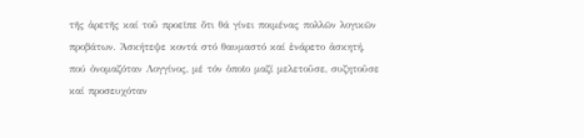τῆς ἀρετῆς καί τοῦ προεῖπε ὅτι θά γίνει ποιμένας πολλῶν λογικῶν προβάτων. Ἀσκήτεψε κοντά στό θαυμαστό καί ἐνάρετο ἀσκητή, πού ὀνομαζόταν Λογγίνος, μέ τόν ὁποῖο μαζί μελετοῦσε, συζητοῦσε καί προσευχόταν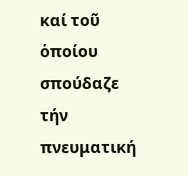καί τοῦ ὁποίου σπούδαζε τήν πνευματική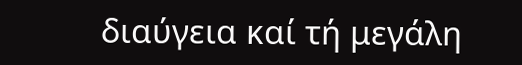διαύγεια καί τή μεγάλη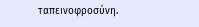ταπεινοφροσύνη.